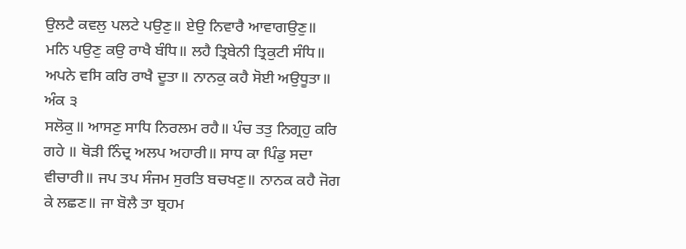ਉਲਟੈ ਕਵਲੁ ਪਲਟੇ ਪਉਣੁ॥ ਏਉ ਨਿਵਾਰੈ ਆਵਾਗਉਣੁ॥
ਮਨਿ ਪਉਣੁ ਕਉ ਰਾਖੈ ਬੰਧਿ॥ ਲਹੈ ਤ੍ਰਿਬੇਨੀ ਤ੍ਰਿਕੁਟੀ ਸੰਧਿ॥
ਅਪਨੇ ਵਸਿ ਕਰਿ ਰਾਖੈ ਦੂਤਾ॥ ਨਾਨਕੁ ਕਹੈ ਸੋਈ ਅਉਧੂਤਾ॥
ਅੰਕ ੩
ਸਲੋਕੁ॥ ਆਸਣੁ ਸਾਧਿ ਨਿਰਲਮ ਰਹੈ॥ ਪੰਚ ਤਤੁ ਨਿਗ੍ਰਹੁ ਕਰਿ
ਗਹੇ ॥ ਥੋੜੀ ਨਿੰਦ੍ਰ ਅਲਪ ਅਹਾਰੀ॥ ਸਾਧ ਕਾ ਪਿੰਡੁ ਸਦਾ
ਵੀਚਾਰੀ॥ ਜਪ ਤਪ ਸੰਜਮ ਸੁਰਤਿ ਬਚਖਣੁ॥ ਨਾਨਕ ਕਹੈ ਜੋਗ
ਕੇ ਲਛਣ॥ ਜਾ ਬੋਲੈ ਤਾ ਬ੍ਰਹਮ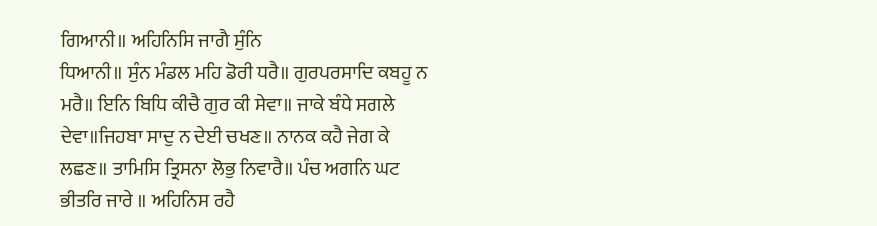ਗਿਆਨੀ॥ ਅਹਿਨਿਸਿ ਜਾਗੈ ਸੁੰਨਿ
ਧਿਆਨੀ॥ ਸੁੰਨ ਮੰਡਲ ਮਹਿ ਡੋਰੀ ਧਰੈ॥ ਗੁਰਪਰਸਾਦਿ ਕਬਹੂ ਨ
ਮਰੈ॥ ਇਨਿ ਬਿਧਿ ਕੀਚੈ ਗੁਰ ਕੀ ਸੇਵਾ॥ ਜਾਕੇ ਬੰਧੇ ਸਗਲੇ
ਦੇਵਾ॥ਜਿਹਬਾ ਸਾਦੁ ਨ ਦੇਈ ਚਖਣ॥ ਨਾਨਕ ਕਹੈ ਜੇਗ ਕੇ
ਲਛਣ॥ ਤਾਮਿਸਿ ਤ੍ਰਿਸਨਾ ਲੋਭੁ ਨਿਵਾਰੈ॥ ਪੰਚ ਅਗਨਿ ਘਟ
ਭੀਤਰਿ ਜਾਰੇ ॥ ਅਹਿਨਿਸ ਰਹੈ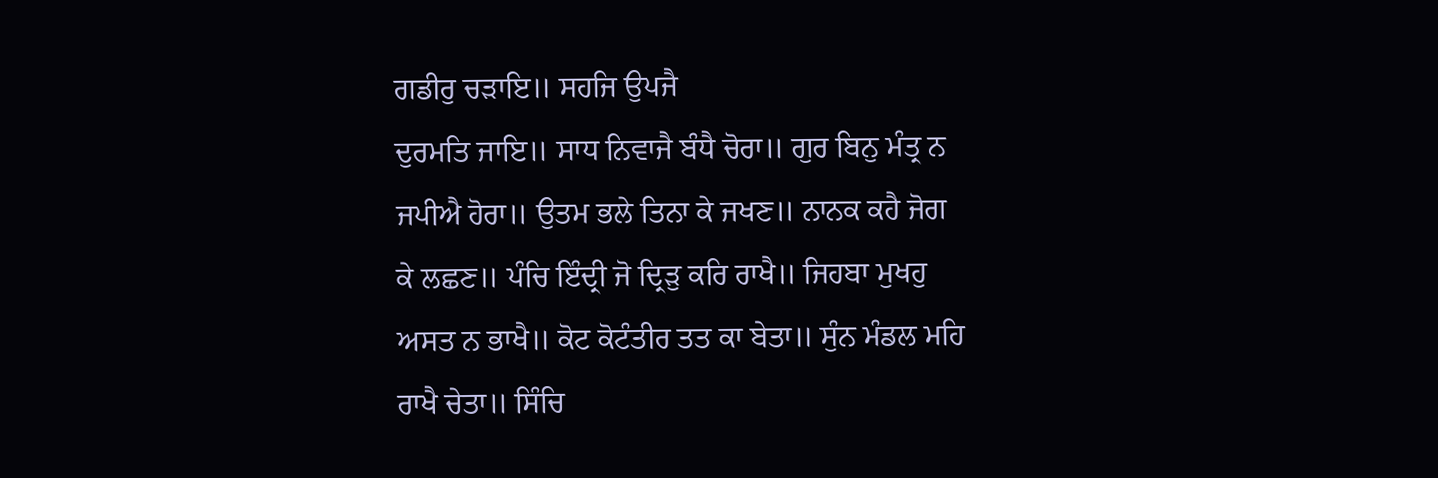ਗਡੀਰੁ ਚੜਾਇ॥ ਸਹਜਿ ਉਪਜੈ
ਦੁਰਮਤਿ ਜਾਇ॥ ਸਾਧ ਨਿਵਾਜੈ ਬੰਧੈ ਚੋਰਾ॥ ਗੁਰ ਬਿਨੁ ਮੰਤ੍ਰ ਨ
ਜਪੀਐ ਹੋਰਾ॥ ਉਤਮ ਭਲੇ ਤਿਨਾ ਕੇ ਜਖਣ॥ ਨਾਨਕ ਕਹੈ ਜੋਗ
ਕੇ ਲਛਣ॥ ਪੰਚਿ ਇੰਦ੍ਰੀ ਜੋ ਦ੍ਰਿੜੁ ਕਰਿ ਰਾਖੈ॥ ਜਿਹਬਾ ਮੁਖਹੁ
ਅਸਤ ਨ ਭਾਖੈ॥ ਕੋਟ ਕੋਟੰਤੀਰ ਤਤ ਕਾ ਬੇਤਾ॥ ਸੁੰਨ ਮੰਡਲ ਮਹਿ
ਰਾਖੈ ਚੇਤਾ॥ ਸਿੰਚਿ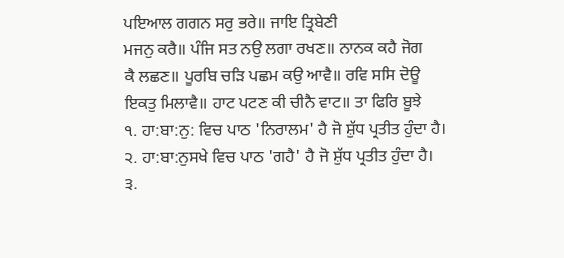ਪਇਆਲ ਗਗਨ ਸਰੁ ਭਰੇ॥ ਜਾਇ ਤ੍ਰਿਬੇਣੀ
ਮਜਨੁ ਕਰੈ॥ ਪੰਜਿ ਸਤ ਨਉ ਲਗਾ ਰਖਣ॥ ਨਾਨਕ ਕਹੈ ਜੋਗ
ਕੈ ਲਛਣ॥ ਪੂਰਬਿ ਚੜਿ ਪਛਮ ਕਉ ਆਵੈ॥ ਰਵਿ ਸਸਿ ਦੋਊ
ਇਕਤੁ ਮਿਲਾਵੈ॥ ਹਾਟ ਪਟਣ ਕੀ ਚੀਨੈ ਵਾਟ॥ ਤਾ ਫਿਰਿ ਬੂਝੇ
੧. ਹਾ:ਬਾ:ਨੁ: ਵਿਚ ਪਾਠ 'ਨਿਰਾਲਮ' ਹੈ ਜੋ ਸ਼ੁੱਧ ਪ੍ਰਤੀਤ ਹੁੰਦਾ ਹੈ।
੨. ਹਾ:ਬਾ:ਨੁਸਖੇ ਵਿਚ ਪਾਠ 'ਗਹੈ' ਹੈ ਜੋ ਸ਼ੁੱਧ ਪ੍ਰਤੀਤ ਹੁੰਦਾ ਹੈ।
੩.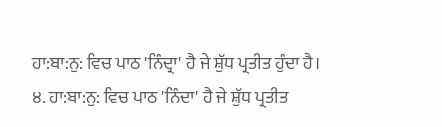ਹਾ:ਬਾ:ਨੁ: ਵਿਚ ਪਾਠ 'ਨਿੰਦ੍ਰਾ' ਹੈ ਜੇ ਸ਼ੁੱਧ ਪ੍ਰਤੀਤ ਹੁੰਦਾ ਹੈ।
੪. ਹਾ:ਬਾ:ਨੁ: ਵਿਚ ਪਾਠ 'ਨਿੰਦਾ' ਹੈ ਜੇ ਸ਼ੁੱਧ ਪ੍ਰਤੀਤ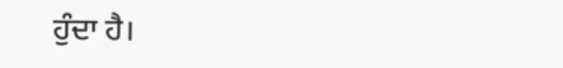ਹੁੰਦਾ ਹੈ।